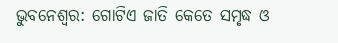ଭୁବନେଶ୍ବର: ଗୋଟିଏ ଜାତି କେତେ ସମୃଦ୍ଧ ଓ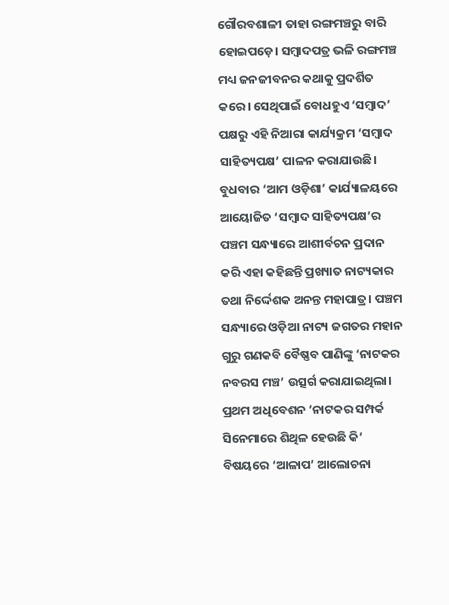ଗୌରବଶାଳୀ ତାହା ରଙ୍ଗମଞ୍ଚରୁ ବାରି ହୋଇପଡ଼େ। ସମ୍ବାଦପତ୍ର ଭଳି ରଙ୍ଗମଞ୍ଚ ମଧ୍ୟ ଜନଜୀବନର କଥାକୁ ପ୍ରଦର୍ଶିତ କରେ। ସେଥିପାଇଁ ବୋଧହୁଏ ‘ସମ୍ବାଦ’ ପକ୍ଷରୁ ଏହି ନିଆରା କାର୍ଯ୍ୟକ୍ରମ ‘ସମ୍ବାଦ ସାହିତ୍ୟପକ୍ଷ’ ପାଳନ କରାଯାଉଛି। ବୁଧବାର ‘ଆମ ଓଡ଼ିଶା’ କାର୍ଯ୍ୟାଳୟରେ ଆୟୋଜିତ ‘ସମ୍ବାଦ ସାହିତ୍ୟପକ୍ଷ’ର ପଞ୍ଚମ ସନ୍ଧ୍ୟାରେ ଆଶୀର୍ବଚନ ପ୍ରଦାନ କରି ଏହା କହିଛନ୍ତି ପ୍ରଖ୍ୟାତ ନାଟ୍ୟକାର ତଥା ନିର୍ଦ୍ଦେଶକ ଅନନ୍ତ ମହାପାତ୍ର। ପଞ୍ଚମ ସନ୍ଧ୍ୟାରେ ଓଡ଼ିଆ ନାଟ୍ୟ ଜଗତର ମହାନ ଗୁରୁ ଗଣକବି ବୈଷ୍ଣବ ପାଣିଙ୍କୁ ‘ନାଟକର ନବରସ ମଞ୍ଚ’ ଉତ୍ସର୍ଗ କରାଯାଇଥିଲା। ପ୍ରଥମ ଅଧିବେଶନ ‘ନାଟକର ସମ୍ପର୍କ ସିନେମାରେ ଶିଥିଳ ହେଉଛି କି’ ବିଷୟରେ ‘ଆଳାପ’ ଆଲୋଚନା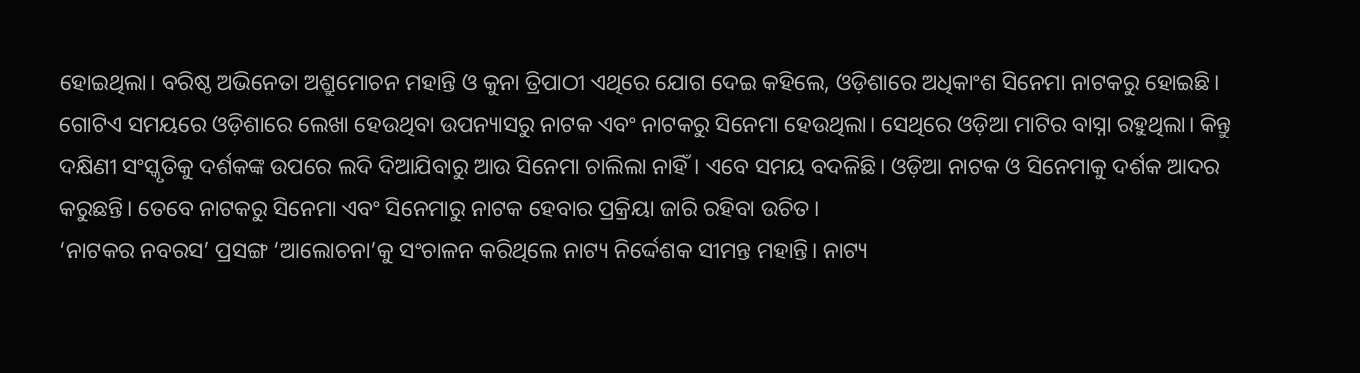ହୋଇଥିଲା। ବରିଷ୍ଠ ଅଭିନେତା ଅଶ୍ରୁମୋଚନ ମହାନ୍ତି ଓ କୁନା ତ୍ରିପାଠୀ ଏଥିରେ ଯୋଗ ଦେଇ କହିଲେ, ଓଡ଼ିଶାରେ ଅଧିକାଂଶ ସିନେମା ନାଟକରୁ ହୋଇଛି। ଗୋଟିଏ ସମୟରେ ଓଡ଼ିଶାରେ ଲେଖା ହେଉଥିବା ଉପନ୍ୟାସରୁ ନାଟକ ଏବଂ ନାଟକରୁ ସିନେମା ହେଉଥିଲା। ସେଥିରେ ଓଡ଼ିଆ ମାଟିର ବାସ୍ନା ରହୁଥିଲା। କିନ୍ତୁ ଦକ୍ଷିଣୀ ସଂସ୍କୃତିକୁ ଦର୍ଶକଙ୍କ ଉପରେ ଲଦି ଦିଆଯିବାରୁ ଆଉ ସିନେମା ଚାଲିଲା ନାହିଁ। ଏବେ ସମୟ ବଦଳିଛି। ଓଡ଼ିଆ ନାଟକ ଓ ସିନେମାକୁ ଦର୍ଶକ ଆଦର କରୁଛନ୍ତି। ତେବେ ନାଟକରୁ ସିନେମା ଏବଂ ସିନେମାରୁ ନାଟକ ହେବାର ପ୍ରକ୍ରିୟା ଜାରି ରହିବା ଉଚିତ।
‘ନାଟକର ନବରସ’ ପ୍ରସଙ୍ଗ ‘ଆଲୋଚନା’କୁ ସଂଚାଳନ କରିଥିଲେ ନାଟ୍ୟ ନିର୍ଦ୍ଦେଶକ ସୀମନ୍ତ ମହାନ୍ତି। ନାଟ୍ୟ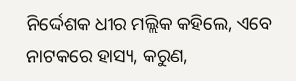ନିର୍ଦ୍ଦେଶକ ଧୀର ମଲ୍ଲିକ କହିଲେ, ଏବେ ନାଟକରେ ହାସ୍ୟ, କରୁଣ,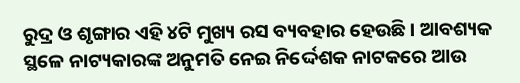ରୁଦ୍ର ଓ ଶୃଙ୍ଗାର ଏହି ୪ଟି ମୁଖ୍ୟ ରସ ବ୍ୟବହାର ହେଉଛି। ଆବଶ୍ୟକ ସ୍ଥଳେ ନାଟ୍ୟକାରଙ୍କ ଅନୁମତି ନେଇ ନିର୍ଦ୍ଦେଶକ ନାଟକରେ ଆଉ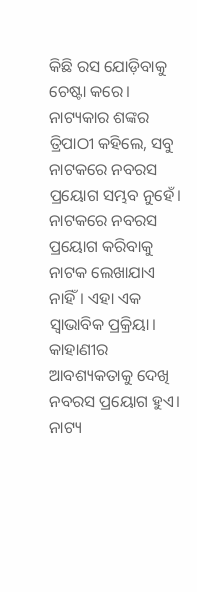କିଛି ରସ ଯୋଡ଼ିବାକୁ ଚେଷ୍ଟା କରେ। ନାଟ୍ୟକାର ଶଙ୍କର ତ୍ରିପାଠୀ କହିଲେ, ସବୁ ନାଟକରେ ନବରସ ପ୍ରୟୋଗ ସମ୍ଭବ ନୁହେଁ। ନାଟକରେ ନବରସ ପ୍ରୟୋଗ କରିବାକୁ ନାଟକ ଲେଖାଯାଏ ନାହିଁ। ଏହା ଏକ ସ୍ବାଭାବିକ ପ୍ରକ୍ରିୟା। କାହାଣୀର ଆବଶ୍ୟକତାକୁ ଦେଖି ନବରସ ପ୍ରୟୋଗ ହୁଏ। ନାଟ୍ୟ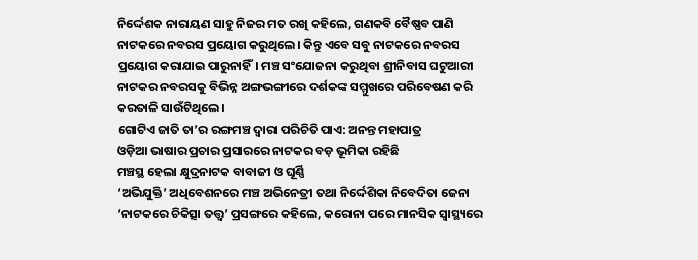ନିର୍ଦ୍ଦେଶକ ନାରାୟଣ ସାହୁ ନିଜର ମତ ରଖି କହିଲେ, ଗଣକବି ବୈଷ୍ଣବ ପାଣି ନାଟକରେ ନବରସ ପ୍ରୟୋଗ କରୁଥିଲେ। କିନ୍ତୁ ଏବେ ସବୁ ନାଟକରେ ନବରସ ପ୍ରୟୋଗ କରାଯାଇ ପାରୁନାହିଁ। ମଞ୍ଚ ସଂଯୋଜନା କରୁଥିବା ଶ୍ରୀନିବାସ ଘଟୁଆରୀ ନାଟକର ନବରସକୁ ବିଭିନ୍ନ ଅଙ୍ଗଭଙ୍ଗୀରେ ଦର୍ଶକଙ୍କ ସମ୍ମୁଖରେ ପରିବେଷଣ କରି କରତାଳି ସାଉଁଟିଥିଲେ।
ଗୋଟିଏ ଜାତି ତା’ର ରଙ୍ଗମଞ୍ଚ ଦ୍ବାରା ପରିଚିତି ପାଏ: ଅନନ୍ତ ମହାପାତ୍ର
ଓଡ଼ିଆ ଭାଷାର ପ୍ରଚାର ପ୍ରସାରରେ ନାଟକର ବଡ଼ ଭୂମିକା ରହିଛି
ମଞ୍ଚସ୍ଥ ହେଲା କ୍ଷୁଦ୍ରନାଟକ ବାବାଜୀ ଓ ଘୂର୍ଣ୍ଣି
‘ଅଭିଯୁକ୍ତି’ ଅଧିବେଶନରେ ମଞ୍ଚ ଅଭିନେତ୍ରୀ ତଥା ନିର୍ଦ୍ଦେଶିକା ନିବେଦିତା ଜେନା ‘ନାଟକରେ ଚିକିତ୍ସା ତତ୍ତ୍ବ’ ପ୍ରସଙ୍ଗରେ କହିଲେ, କରୋନା ପରେ ମାନସିକ ସ୍ବାସ୍ଥ୍ୟରେ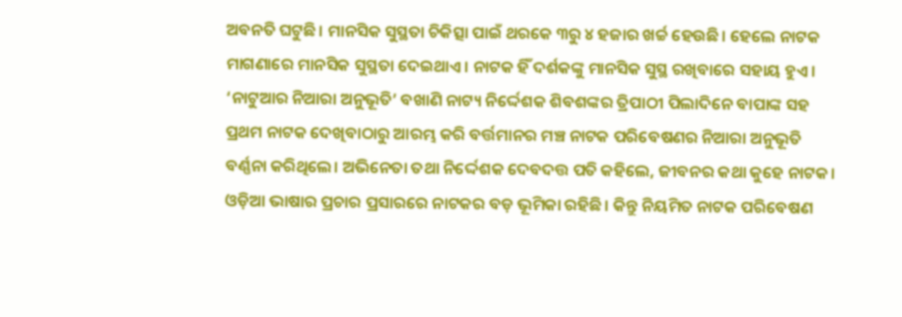ଅବନତି ଘଟୁଛି। ମାନସିକ ସୁସ୍ଥତା ଚିକିତ୍ସା ପାଇଁ ଥରକେ ୩ରୁ ୪ ହଜାର ଖର୍ଚ୍ଚ ହେଉଛି। ହେଲେ ନାଟକ ମାଗଣାରେ ମାନସିକ ସୁସ୍ଥତା ଦେଇଥାଏ। ନାଟକ ହିଁ ଦର୍ଶକଙ୍କୁ ମାନସିକ ସୁସ୍ଥ ରଖିବାରେ ସହାୟ ହୁଏ। ‘ନାଟୁଆର ନିଆରା ଅନୁଭୂତି’ ବଖାଣି ନାଟ୍ୟ ନିର୍ଦ୍ଦେଶକ ଶିବଶଙ୍କର ତ୍ରିପାଠୀ ପିଲାଦିନେ ବାପାଙ୍କ ସହ ପ୍ରଥମ ନାଟକ ଦେଖିବାଠାରୁ ଆରମ୍ଭ କରି ବର୍ତ୍ତମାନର ମଞ୍ଚ ନାଟକ ପରିବେଷଣର ନିଆରା ଅନୁଭୂତି ବର୍ଣ୍ଣନା କରିଥିଲେ। ଅଭିନେତା ତଥା ନିର୍ଦ୍ଦେଶକ ଦେବଦତ୍ତ ପତି କହିଲେ, ଜୀବନର କଥା କୁହେ ନାଟକ। ଓଡ଼ିଆ ଭାଷାର ପ୍ରଚାର ପ୍ରସାରରେ ନାଟକର ବଡ଼ ଭୂମିକା ରହିଛି। କିନ୍ତୁ ନିୟମିତ ନାଟକ ପରିବେଷଣ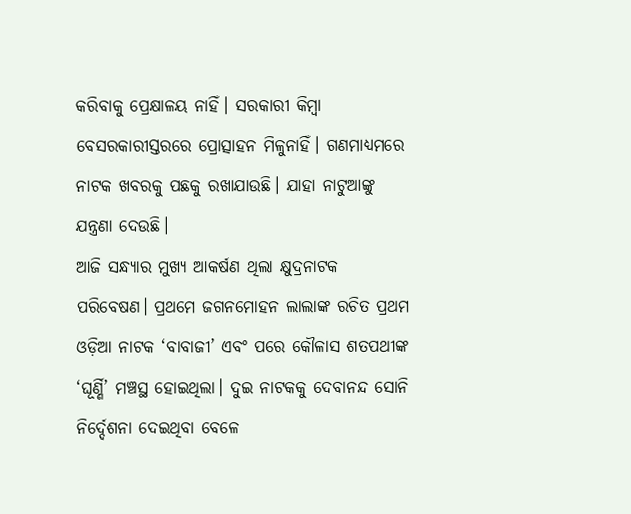କରିବାକୁ ପ୍ରେକ୍ଷାଳୟ ନାହିଁ। ସରକାରୀ କିମ୍ବା ବେସରକାରୀସ୍ତରରେ ପ୍ରୋତ୍ସାହନ ମିଳୁନାହିଁ। ଗଣମାଧ୍ୟମରେ ନାଟକ ଖବରକୁ ପଛକୁ ରଖାଯାଉଛି। ଯାହା ନାଟୁଆଙ୍କୁ ଯନ୍ତ୍ରଣା ଦେଉଛି।
ଆଜି ସନ୍ଧ୍ୟାର ମୁଖ୍ୟ ଆକର୍ଷଣ ଥିଲା କ୍ଷୁଦ୍ରନାଟକ ପରିବେଷଣ। ପ୍ରଥମେ ଜଗନମୋହନ ଲାଲାଙ୍କ ରଚିତ ପ୍ରଥମ ଓଡ଼ିଆ ନାଟକ ‘ବାବାଜୀ’ ଏବଂ ପରେ କୌଳାସ ଶତପଥୀଙ୍କ ‘ଘୂର୍ଣ୍ଣି’ ମଞ୍ଚସ୍ଥ ହୋଇଥିଲା। ଦୁଇ ନାଟକକୁ ଦେବାନନ୍ଦ ସୋନି ନିର୍ଦ୍ଦେଶନା ଦେଇଥିବା ବେଳେ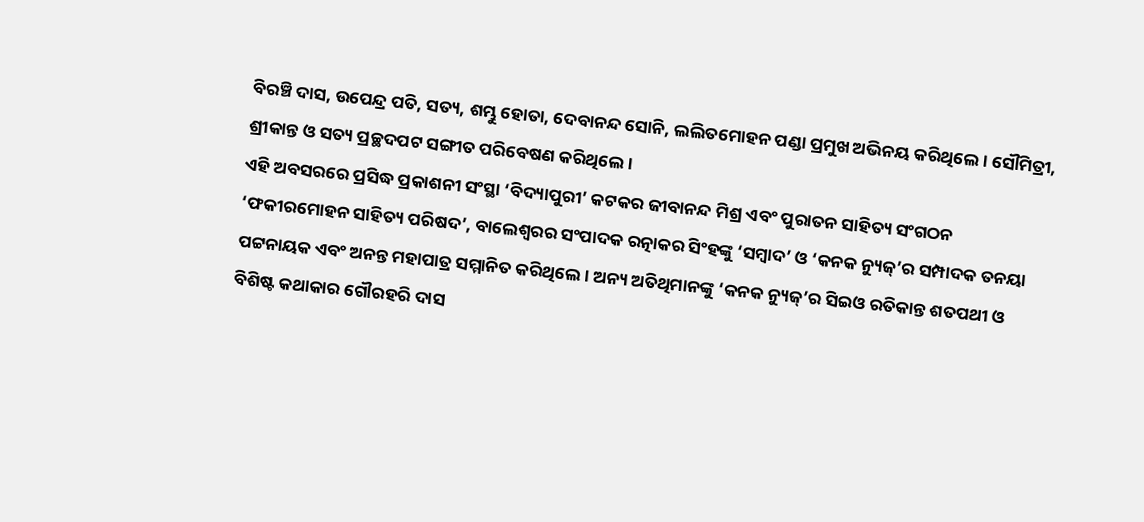ବିରଞ୍ଚି ଦାସ, ଉପେନ୍ଦ୍ର ପତି, ସତ୍ୟ, ଶମ୍ଭୁ ହୋତା, ଦେବାନନ୍ଦ ସୋନି, ଲଲିତମୋହନ ପଣ୍ଡା ପ୍ରମୁଖ ଅଭିନୟ କରିଥିଲେ। ସୌମିତ୍ରୀ, ଶ୍ରୀକାନ୍ତ ଓ ସତ୍ୟ ପ୍ରଚ୍ଛଦପଟ ସଙ୍ଗୀତ ପରିବେଷଣ କରିଥିଲେ।
ଏହି ଅବସରରେ ପ୍ରସିଦ୍ଧ ପ୍ରକାଶନୀ ସଂସ୍ଥା ‘ବିଦ୍ୟାପୁରୀ’ କଟକର ଜୀବାନନ୍ଦ ମିଶ୍ର ଏବଂ ପୁରାତନ ସାହିତ୍ୟ ସଂଗଠନ ‘ଫକୀରମୋହନ ସାହିତ୍ୟ ପରିଷଦ’, ବାଲେଶ୍ୱରର ସଂପାଦକ ରତ୍ନାକର ସିଂହଙ୍କୁ ‘ସମ୍ବାଦ’ ଓ ‘କନକ ନ୍ୟୁଜ୍’ର ସମ୍ପାଦକ ତନୟା ପଟ୍ଟନାୟକ ଏବଂ ଅନନ୍ତ ମହାପାତ୍ର ସମ୍ମାନିତ କରିଥିଲେ। ଅନ୍ୟ ଅତିଥିମାନଙ୍କୁ ‘କନକ ନ୍ୟୁଜ୍’ର ସିଇଓ ରତିକାନ୍ତ ଶତପଥୀ ଓ ବିଶିଷ୍ଟ କଥାକାର ଗୌରହରି ଦାସ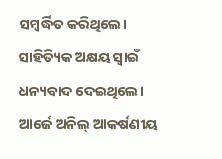ସମ୍ବର୍ଦ୍ଧିତ କରିଥିଲେ। ସାହିତ୍ୟିକ ଅକ୍ଷୟ ସ୍ବାଇଁ ଧନ୍ୟବାଦ ଦେଇଥିଲେ। ଆର୍ଜେ ଅନିଲ୍ ଆକର୍ଷଣୀୟ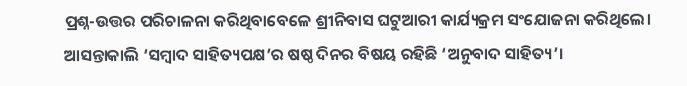ପ୍ରଶ୍ନ-ଉତ୍ତର ପରିଚାଳନା କରିଥିବାବେଳେ ଶ୍ରୀନିବାସ ଘଟୁଆରୀ କାର୍ଯ୍ୟକ୍ରମ ସଂଯୋଜନା କରିଥିଲେ। ଆସନ୍ତାକାଲି ‘ସମ୍ବାଦ ସାହିତ୍ୟପକ୍ଷ’ର ଷଷ୍ଠ ଦିନର ବିଷୟ ରହିଛି ‘ଅନୁବାଦ ସାହିତ୍ୟ’।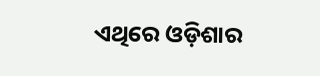ଏଥିରେ ଓଡ଼ିଶାର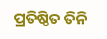ପ୍ରତିଷ୍ଠିତ ତିନି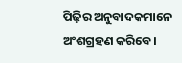ପିଢ଼ିର ଅନୁବାଦକମାନେ ଅଂଶଗ୍ରହଣ କରିବେ।